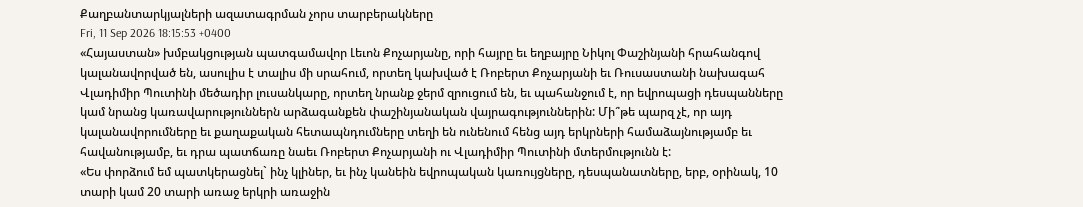Քաղբանտարկյալների ազատագրման չորս տարբերակները
Fri, 11 Sep 2026 18:15:53 +0400
«Հայաստան» խմբակցության պատգամավոր Լեւոն Քոչարյանը, որի հայրը եւ եղբայրը Նիկոլ Փաշինյանի հրահանգով կալանավորված են, ասուլիս է տալիս մի սրահում, որտեղ կախված է Ռոբերտ Քոչարյանի եւ Ռուսաստանի նախագահ Վլադիմիր Պուտինի մեծադիր լուսանկարը, որտեղ նրանք ջերմ զրուցում են, եւ պահանջում է, որ եվրոպացի դեսպանները կամ նրանց կառավարություններն արձագանքեն փաշինյանական վայրագություններին: Մի՞թե պարզ չէ, որ այդ կալանավորումները եւ քաղաքական հետապնդումները տեղի են ունենում հենց այդ երկրների համաձայնությամբ եւ հավանությամբ, եւ դրա պատճառը նաեւ Ռոբերտ Քոչարյանի ու Վլադիմիր Պուտինի մտերմությունն է:
«Ես փորձում եմ պատկերացնել` ինչ կլիներ, եւ ինչ կանեին եվրոպական կառույցները, դեսպանատները, երբ, օրինակ, 10 տարի կամ 20 տարի առաջ երկրի առաջին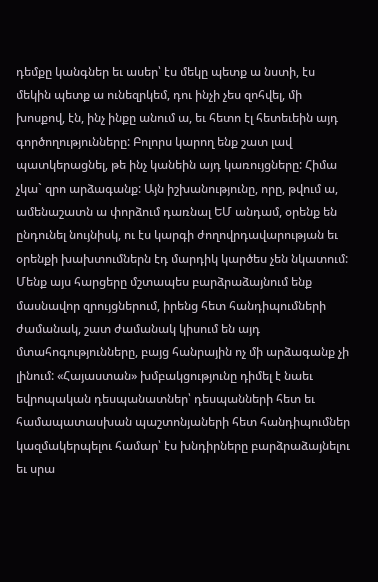դեմքը կանգներ եւ ասեր՝ էս մեկը պետք ա նստի, էս մեկին պետք ա ունեզրկեմ, դու ինչի չես զոհվել, մի խոսքով, էն, ինչ ինքը անում ա, եւ հետո էլ հետեւեին այդ գործողությունները: Բոլորս կարող ենք շատ լավ պատկերացնել, թե ինչ կանեին այդ կառույցները: Հիմա չկա` զրո արձագանք: Այն իշխանությունը, որը, թվում ա, ամենաշատն ա փորձում դառնալ ԵՄ անդամ, օրենք են ընդունել նույնիսկ, ու էս կարգի ժողովրդավարության եւ օրենքի խախտումներն էդ մարդիկ կարծես չեն նկատում: Մենք այս հարցերը մշտապես բարձրաձայնում ենք մասնավոր զրույցներում, իրենց հետ հանդիպումների ժամանակ, շատ ժամանակ կիսում են այդ մտահոգությունները, բայց հանրային ոչ մի արձագանք չի լինում: «Հայաստան» խմբակցությունը դիմել է նաեւ եվրոպական դեսպանատներ՝ դեսպանների հետ եւ համապատասխան պաշտոնյաների հետ հանդիպումներ կազմակերպելու համար՝ էս խնդիրները բարձրաձայնելու եւ սրա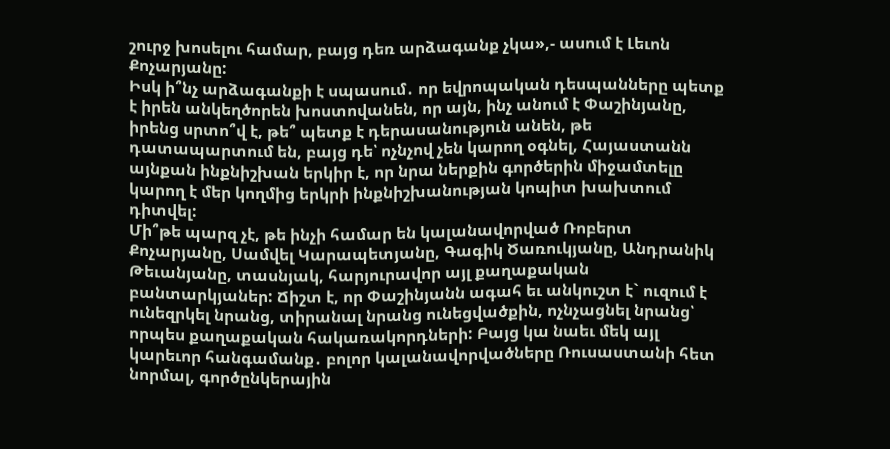շուրջ խոսելու համար, բայց դեռ արձագանք չկա»,- ասում է Լեւոն Քոչարյանը:
Իսկ ի՞նչ արձագանքի է սպասում․ որ եվրոպական դեսպանները պետք է իրեն անկեղծորեն խոստովանեն, որ այն, ինչ անում է Փաշինյանը, իրենց սրտո՞վ է, թե՞ պետք է դերասանություն անեն, թե դատապարտում են, բայց դե՝ ոչնչով չեն կարող օգնել, Հայաստանն այնքան ինքնիշխան երկիր է, որ նրա ներքին գործերին միջամտելը կարող է մեր կողմից երկրի ինքնիշխանության կոպիտ խախտում դիտվել:
Մի՞թե պարզ չէ, թե ինչի համար են կալանավորված Ռոբերտ Քոչարյանը, Սամվել Կարապետյանը, Գագիկ Ծառուկյանը, Անդրանիկ Թեւանյանը, տասնյակ, հարյուրավոր այլ քաղաքական բանտարկյաներ: Ճիշտ է, որ Փաշինյանն ագահ եւ անկուշտ է` ուզում է ունեզրկել նրանց, տիրանալ նրանց ունեցվածքին, ոչնչացնել նրանց՝ որպես քաղաքական հակառակորդների: Բայց կա նաեւ մեկ այլ կարեւոր հանգամանք․ բոլոր կալանավորվածները Ռուսաստանի հետ նորմալ, գործընկերային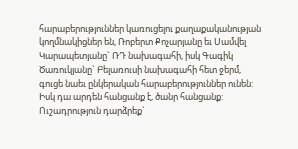հարաբերություններ կառուցելու քաղաքականության կողմնակիցներ են, Ռոբերտ Քոչարյանը եւ Սամվել Կարապետյանը` ՌԴ նախագահի, իսկ Գագիկ Ծառուկյանը` Բելառուսի նախագահի հետ ջերմ, գուցե նաեւ ընկերական հարաբերություններ ունեն: Իսկ դա արդեն հանցանք է, ծանր հանցանք:
Ուշադրություն դարձրեք`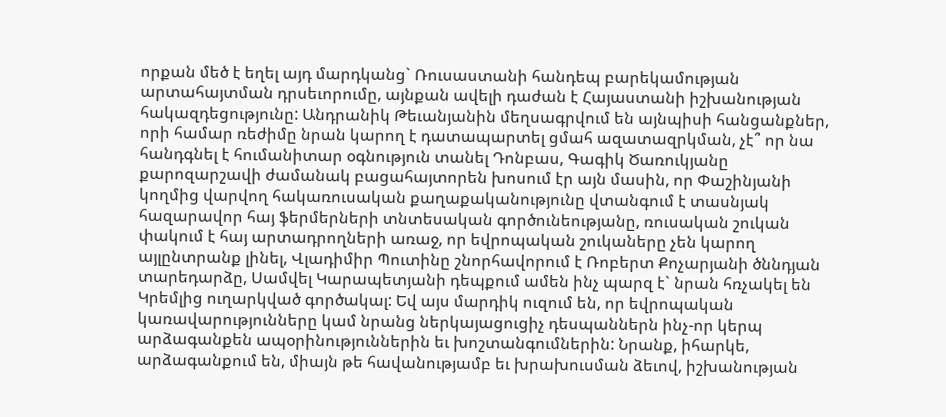որքան մեծ է եղել այդ մարդկանց` Ռուսաստանի հանդեպ բարեկամության արտահայտման դրսեւորումը, այնքան ավելի դաժան է Հայաստանի իշխանության հակազդեցությունը: Անդրանիկ Թեւանյանին մեղսագրվում են այնպիսի հանցանքներ, որի համար ռեժիմը նրան կարող է դատապարտել ցմահ ազատազրկման, չէ՞ որ նա հանդգնել է հումանիտար օգնություն տանել Դոնբաս, Գագիկ Ծառուկյանը քարոզարշավի ժամանակ բացահայտորեն խոսում էր այն մասին, որ Փաշինյանի կողմից վարվող հակառուսական քաղաքականությունը վտանգում է տասնյակ հազարավոր հայ ֆերմերների տնտեսական գործունեությանը, ռուսական շուկան փակում է հայ արտադրողների առաջ, որ եվրոպական շուկաները չեն կարող այլընտրանք լինել, Վլադիմիր Պուտինը շնորհավորում է Ռոբերտ Քոչարյանի ծննդյան տարեդարձը, Սամվել Կարապետյանի դեպքում ամեն ինչ պարզ է` նրան հռչակել են Կրեմլից ուղարկված գործակալ: Եվ այս մարդիկ ուզում են, որ եվրոպական կառավարությունները կամ նրանց ներկայացուցիչ դեսպաններն ինչ-որ կերպ արձագանքեն ապօրինություններին եւ խոշտանգումներին: Նրանք, իհարկե, արձագանքում են, միայն թե հավանությամբ եւ խրախուսման ձեւով, իշխանության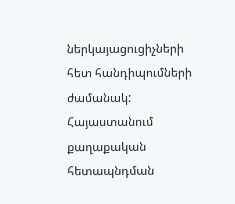ներկայացուցիչների հետ հանդիպումների ժամանակ:
Հայաստանում քաղաքական հետապնդման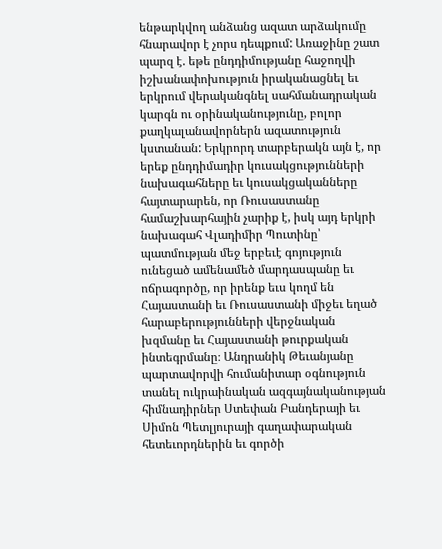ենթարկվող անձանց ազատ արձակումը հնարավոր է չորս դեպքում: Առաջինը շատ պարզ է. եթե ընդդիմությանը հաջողվի իշխանափոխություն իրականացնել եւ երկրում վերականգնել սահմանադրական կարգն ու օրինականությունը, բոլոր քաղկալանավորներն ազատություն կստանան: Երկրորդ տարբերակն այն է, որ երեք ընդդիմադիր կուսակցությունների նախագահները եւ կուսակցականները հայտարարեն, որ Ռուսաստանը համաշխարհային չարիք է, իսկ այդ երկրի նախագահ Վլադիմիր Պուտինը՝ պատմության մեջ երբեւէ գոյություն ունեցած ամենամեծ մարդասպանը եւ ոճրագործը, որ իրենք եւս կողմ են Հայաստանի եւ Ռուսաստանի միջեւ եղած հարաբերությունների վերջնական խզմանը եւ Հայաստանի թուրքական ինտեգրմանը։ Անդրանիկ Թեւանյանը պարտավորվի հումանիտար օգնություն տանել ուկրաինական ազգայնականության հիմնադիրներ Ստեփան Բանդերայի եւ Սիմոն Պետլյուրայի գաղափարական հետեւորդներին եւ գործի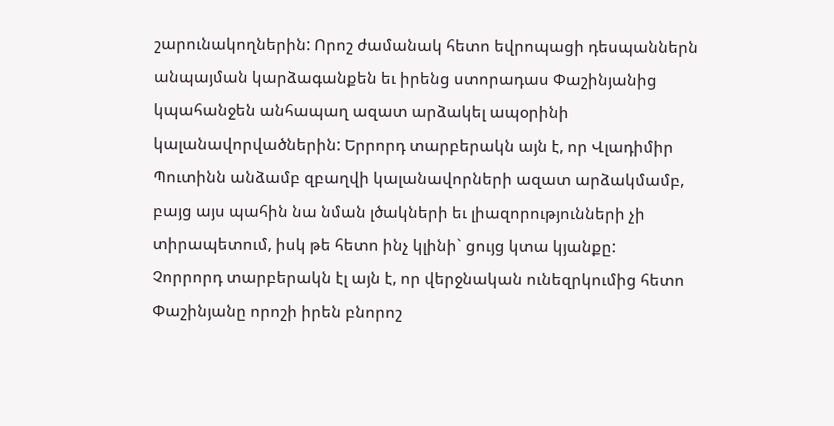շարունակողներին: Որոշ ժամանակ հետո եվրոպացի դեսպաններն անպայման կարձագանքեն եւ իրենց ստորադաս Փաշինյանից կպահանջեն անհապաղ ազատ արձակել ապօրինի կալանավորվածներին: Երրորդ տարբերակն այն է, որ Վլադիմիր Պուտինն անձամբ զբաղվի կալանավորների ազատ արձակմամբ, բայց այս պահին նա նման լծակների եւ լիազորությունների չի տիրապետում, իսկ թե հետո ինչ կլինի` ցույց կտա կյանքը:
Չորրորդ տարբերակն էլ այն է, որ վերջնական ունեզրկումից հետո Փաշինյանը որոշի իրեն բնորոշ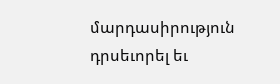մարդասիրություն դրսեւորել եւ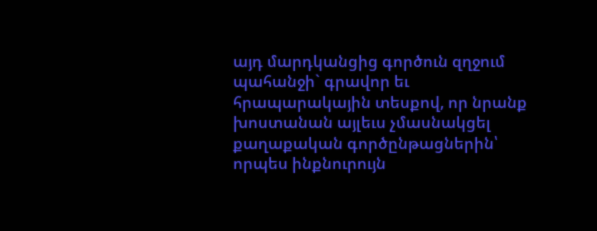այդ մարդկանցից գործուն զղջում պահանջի` գրավոր եւ հրապարակային տեսքով, որ նրանք խոստանան այլեւս չմասնակցել քաղաքական գործընթացներին՝ որպես ինքնուրույն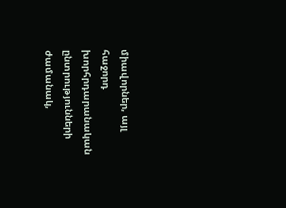միավորներ, այլ հաջորդ խորհրդարանական ընտրությունների ժամանակ,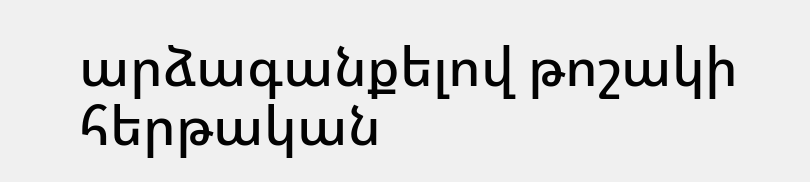արձագանքելով թոշակի հերթական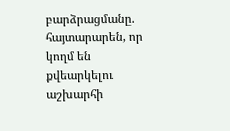բարձրացմանը. հայտարարեն, որ կողմ են քվեարկելու աշխարհի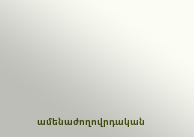ամենաժողովրդական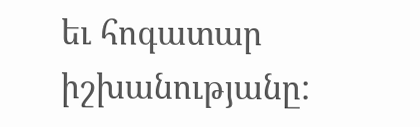եւ հոգատար իշխանությանը: